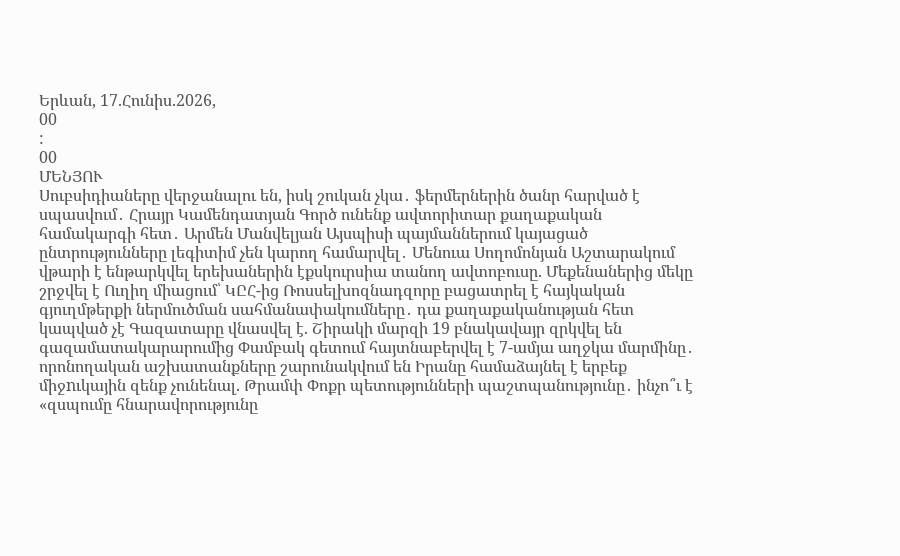Երևան, 17.Հունիս.2026,
00
:
00
ՄԵՆՅՈՒ
Սուբսիդիաները վերջանալու են, իսկ շուկան չկա․ ֆերմերներին ծանր հարված է սպասվում․ Հրայր Կամենդատյան Գործ ունենք ավտորիտար քաղաքական համակարգի հետ․ Արմեն Մանվելյան Այսպիսի պայմաններում կայացած ընտրությունները լեգիտիմ չեն կարող համարվել․ Մենուա Սողոմոնյան Աշտարակում վթարի է ենթարկվել երեխաներին էքսկուրսիա տանող ավտոբուսը. Մեքենաներից մեկը շրջվել է Ուղիղ միացում՝ ԿԸՀ-ից Ռոսսելխոզնադզորը բացատրել է հայկական գյուղմթերքի ներմուծման սահմանափակումները․ դա քաղաքականության հետ կապված չէ Գազատարը վնասվել է. Շիրակի մարզի 19 բնակավայր զրկվել են գազամատակարարումից Փամբակ գետում հայտնաբերվել է 7-ամյա աղջկա մարմինը․ որոնողական աշխատանքները շարունակվում են Իրանը համաձայնել է երբեք միջnւկային զենք չունենալ. Թրամփ Փոքր պետությունների պաշտպանությունը․ ինչո՞ւ է «զսպումը հնարավորությունը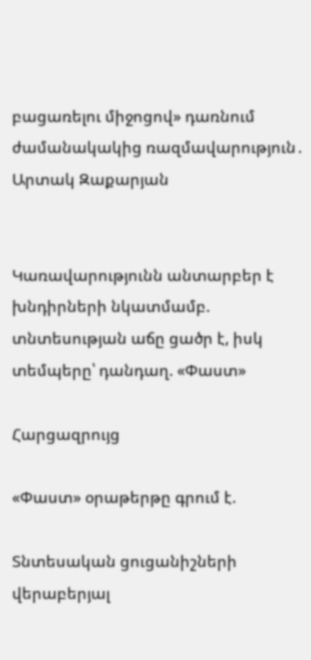բացառելու միջոցով» դառնում ժամանակակից ռազմավարություն․ Արտակ Զաքարյան


Կառավարությունն անտարբեր է խնդիրների նկատմամբ. տնտեսության աճը ցածր է, իսկ տեմպերը՝ դանդաղ. «Փաստ»

Հարցազրույց

«Փաստ» օրաթերթը գրում է.

Տնտեսական ցուցանիշների վերաբերյալ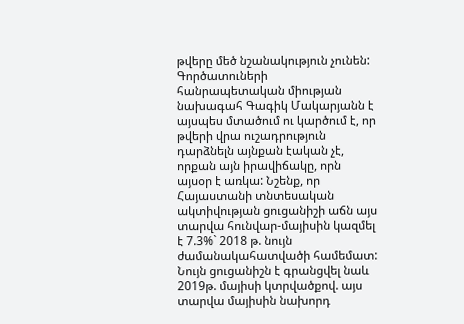թվերը մեծ նշանակություն չունեն: Գործատուների հանրապետական միության նախագահ Գագիկ Մակարյանն է այսպես մտածում ու կարծում է, որ թվերի վրա ուշադրություն դարձնելն այնքան էական չէ, որքան այն իրավիճակը, որն այսօր է առկա: Նշենք, որ Հայաստանի տնտեսական ակտիվության ցուցանիշի աճն այս տարվա հունվար-մայիսին կազմել է 7.3%` 2018 թ. նույն ժամանակահատվածի համեմատ: Նույն ցուցանիշն է գրանցվել նաև 2019թ. մայիսի կտրվածքով. այս տարվա մայիսին նախորդ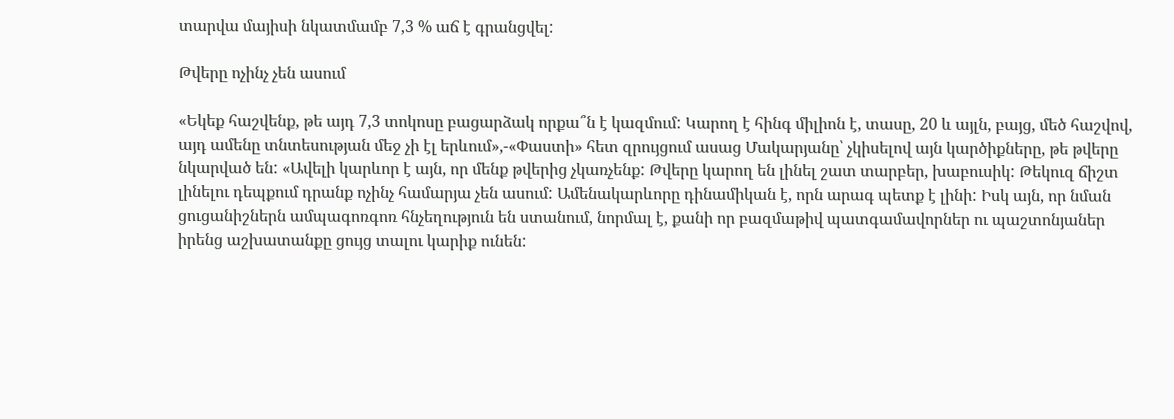տարվա մայիսի նկատմամբ 7,3 % աճ է գրանցվել:

Թվերը ոչինչ չեն ասում

«Եկեք հաշվենք, թե այդ 7,3 տոկոսը բացարձակ որքա՞ն է կազմում: Կարող է հինգ միլիոն է, տասը, 20 և այլն, բայց, մեծ հաշվով, այդ ամենը տնտեսության մեջ չի էլ երևում»,-«Փաստի» հետ զրույցում ասաց Մակարյանը՝ չկիսելով այն կարծիքները, թե թվերը նկարված են: «Ավելի կարևոր է այն, որ մենք թվերից չկառչենք: Թվերը կարող են լինել շատ տարբեր, խաբուսիկ: Թեկուզ ճիշտ լինելու դեպքում դրանք ոչինչ համարյա չեն ասում: Ամենակարևորը դինամիկան է, որն արագ պետք է լինի: Իսկ այն, որ նման ցուցանիշներն ամպագոռգոռ հնչեղություն են ստանում, նորմալ է, քանի որ բազմաթիվ պատգամավորներ ու պաշտոնյաներ իրենց աշխատանքը ցույց տալու կարիք ունեն: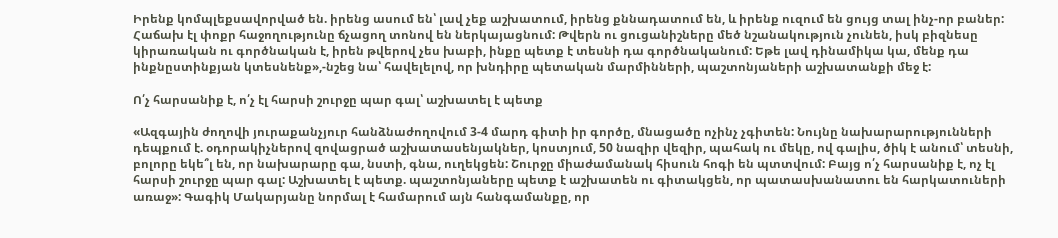Իրենք կոմպլեքսավորված են. իրենց ասում են՝ լավ չեք աշխատում, իրենց քննադատում են, և իրենք ուզում են ցույց տալ ինչ-որ բաներ: Հաճախ էլ փոքր հաջողությունը ճչացող տոնով են ներկայացնում: Թվերն ու ցուցանիշները մեծ նշանակություն չունեն, իսկ բիզնեսը կիրառական ու գործնական է, իրեն թվերով չես խաբի, ինքը պետք է տեսնի դա գործնականում: Եթե լավ դինամիկա կա, մենք դա ինքնըստինքյան կտեսնենք»,-նշեց նա՝ հավելելով, որ խնդիրը պետական մարմինների, պաշտոնյաների աշխատանքի մեջ է:

Ո՛չ հարսանիք է, ո՛չ էլ հարսի շուրջը պար գալ՝ աշխատել է պետք

«Ազգային ժողովի յուրաքանչյուր հանձնաժողովում 3-4 մարդ գիտի իր գործը, մնացածը ոչինչ չգիտեն: Նույնը նախարարությունների դեպքում է. օդորակիչներով զովացրած աշխատասենյակներ, կոստյում, 50 նազիր վեզիր, պահակ ու մեկը, ով գալիս, ծիկ է անում՝ տեսնի, բոլորը եկե՞լ են, որ նախարարը գա, նստի, գնա, ուղեկցեն: Շուրջը միաժամանակ հիսուն հոգի են պտտվում: Բայց ո՛չ հարսանիք է, ոչ էլ հարսի շուրջը պար գալ: Աշխատել է պետք. պաշտոնյաները պետք է աշխատեն ու գիտակցեն, որ պատասխանատու են հարկատուների առաջ»: Գագիկ Մակարյանը նորմալ է համարում այն հանգամանքը, որ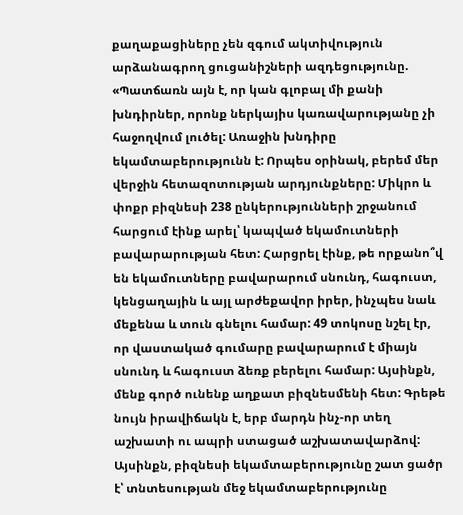քաղաքացիները չեն զգում ակտիվություն արձանագրող ցուցանիշների ազդեցությունը. «Պատճառն այն է, որ կան գլոբալ մի քանի խնդիրներ, որոնք ներկայիս կառավարությանը չի հաջողվում լուծել: Առաջին խնդիրը եկամտաբերությունն է: Որպես օրինակ, բերեմ մեր վերջին հետազոտության արդյունքները: Միկրո և փոքր բիզնեսի 238 ընկերությունների շրջանում հարցում էինք արել՝ կապված եկամուտների բավարարության հետ: Հարցրել էինք, թե որքանո՞վ են եկամուտները բավարարում սնունդ, հագուստ, կենցաղային և այլ արժեքավոր իրեր, ինչպես նաև մեքենա և տուն գնելու համար: 49 տոկոսը նշել էր, որ վաստակած գումարը բավարարում է միայն սնունդ և հագուստ ձեռք բերելու համար: Այսինքն, մենք գործ ունենք աղքատ բիզնեսմենի հետ: Գրեթե նույն իրավիճակն է, երբ մարդն ինչ-որ տեղ աշխատի ու ապրի ստացած աշխատավարձով: Այսինքն, բիզնեսի եկամտաբերությունը շատ ցածր է՝ տնտեսության մեջ եկամտաբերությունը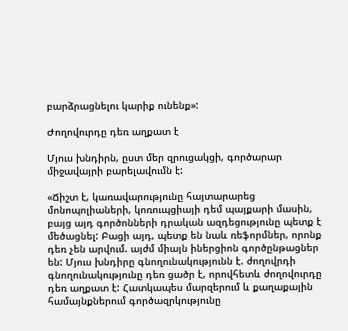բարձրացնելու կարիք ունենք»:

Ժողովուրդը դեռ աղքատ է

Մյուս խնդիրն, ըստ մեր զրուցակցի, գործարար միջավայրի բարելավումն է:

«Ճիշտ է, կառավարությունը հայտարարեց մոնոպոլիաների, կոռուպցիայի դեմ պայքարի մասին, բայց այդ գործոնների դրական ազդեցությունը պետք է մեծացնել: Բացի այդ, պետք են նաև ռեֆորմներ, որոնք դեռ չեն արվում. այժմ միայն իներցիոն գործընթացներ են: Մյուս խնդիրը գնողունակությունն է. ժողովրդի գնողունակությունը դեռ ցածր է, որովհետև ժողովուրդը դեռ աղքատ է: Հատկապես մարզերում և քաղաքային համայնքներում գործազրկությունը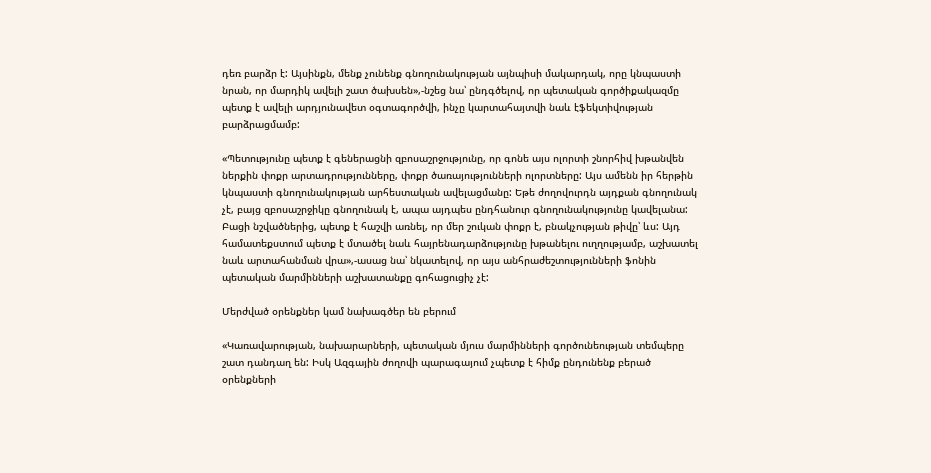դեռ բարձր է: Այսինքն, մենք չունենք գնողունակության այնպիսի մակարդակ, որը կնպաստի նրան, որ մարդիկ ավելի շատ ծախսեն»,-նշեց նա՝ ընդգծելով, որ պետական գործիքակազմը պետք է ավելի արդյունավետ օգտագործվի, ինչը կարտահայտվի նաև էֆեկտիվության բարձրացմամբ:

«Պետությունը պետք է գեներացնի զբոսաշրջությունը, որ գոնե այս ոլորտի շնորհիվ խթանվեն ներքին փոքր արտադրությունները, փոքր ծառայությունների ոլորտները: Այս ամենն իր հերթին կնպաստի գնողունակության արհեստական ավելացմանը: Եթե ժողովուրդն այդքան գնողունակ չէ, բայց զբոսաշրջիկը գնողունակ է, ապա այդպես ընդհանուր գնողունակությունը կավելանա: Բացի նշվածներից, պետք է հաշվի առնել, որ մեր շուկան փոքր է, բնակչության թիվը՝ ևս: Այդ համատեքստում պետք է մտածել նաև հայրենադարձությունը խթանելու ուղղությամբ, աշխատել նաև արտահանման վրա»,-ասաց նա՝ նկատելով, որ այս անհրաժեշտությունների ֆոնին պետական մարմինների աշխատանքը գոհացուցիչ չէ:

Մերժված օրենքներ կամ նախագծեր են բերում

«Կառավարության, նախարարների, պետական մյուս մարմինների գործունեության տեմպերը շատ դանդաղ են: Իսկ Ազգային ժողովի պարագայում չպետք է հիմք ընդունենք բերած օրենքների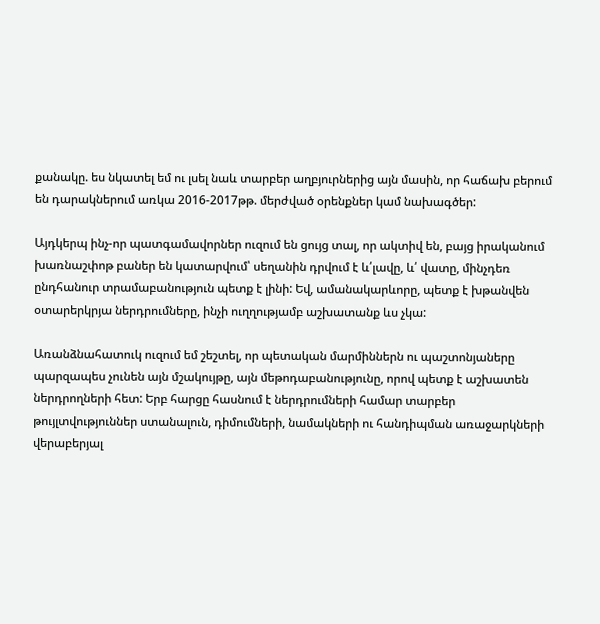քանակը. ես նկատել եմ ու լսել նաև տարբեր աղբյուրներից այն մասին, որ հաճախ բերում են դարակներում առկա 2016-2017թթ. մերժված օրենքներ կամ նախագծեր:

Այդկերպ ինչ-որ պատգամավորներ ուզում են ցույց տալ, որ ակտիվ են, բայց իրականում խառնաշփոթ բաներ են կատարվում՝ սեղանին դրվում է և՛լավը, և՛ վատը, մինչդեռ ընդհանուր տրամաբանություն պետք է լինի: Եվ, ամանակարևորը, պետք է խթանվեն օտարերկրյա ներդրումները, ինչի ուղղությամբ աշխատանք ևս չկա:

Առանձնահատուկ ուզում եմ շեշտել, որ պետական մարմիններն ու պաշտոնյաները պարզապես չունեն այն մշակույթը, այն մեթոդաբանությունը, որով պետք է աշխատեն ներդրողների հետ: Երբ հարցը հասնում է ներդրումների համար տարբեր թույլտվություններ ստանալուն, դիմումների, նամակների ու հանդիպման առաջարկների վերաբերյալ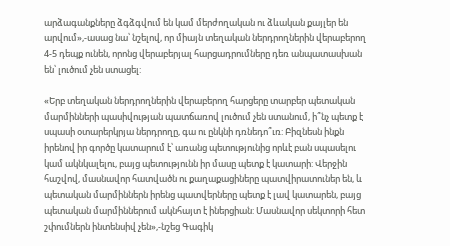արձագանքները ձգձգվում են կամ մերժողական ու ձևական քայլեր են արվում»,-ասաց նա՝ նշելով, որ միայն տեղական ներդրողներին վերաբերող 4-5 դեպք ունեն, որոնց վերաբերյալ հարցադրումները դեռ անպատասխան են՝ լուծում չեն ստացել:

«Երբ տեղական ներդրողներին վերաբերող հարցերը տարբեր պետական մարմինների պասիվության պատճառով լուծում չեն ստանում, ի՞նչ պետք է սպասի օտարերկրյա ներդրողը, գա ու ընկնի դռնեդո՞ւռ: Բիզնեսն ինքն իրենով իր գործը կատարում է՝ առանց պետությունից որևէ բան սպասելու կամ ակնկալելու, բայց պետությունն իր մասը պետք է կատարի: Վերջին հաշվով, մասնավոր հատվածն ու քաղաքացիները պատվիրատուներ են, և պետական մարմիններն իրենց պատվերները պետք է լավ կատարեն, բայց պետական մարմիններում ակնհայտ է իներցիան: Մասնավոր սեկտորի հետ շփումներն ինտենսիվ չեն»,-նշեց Գագիկ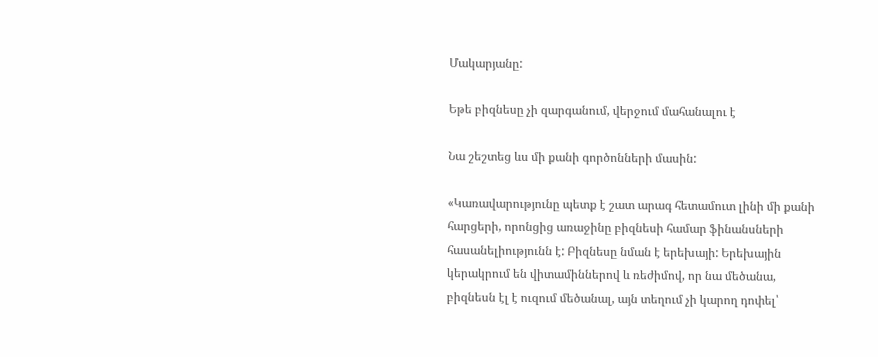Մակարյանը:

Եթե բիզնեսը չի զարգանում, վերջում մահանալու է

Նա շեշտեց ևս մի քանի գործոնների մասին:

«Կառավարությունը պետք է շատ արագ հետամուտ լինի մի քանի հարցերի, որոնցից առաջինը բիզնեսի համար ֆինանսների հասանելիությունն է: Բիզնեսը նման է երեխայի: Երեխային կերակրում են վիտամիններով և ռեժիմով, որ նա մեծանա, բիզնեսն էլ է ուզում մեծանալ, այն տեղում չի կարող դոփել՝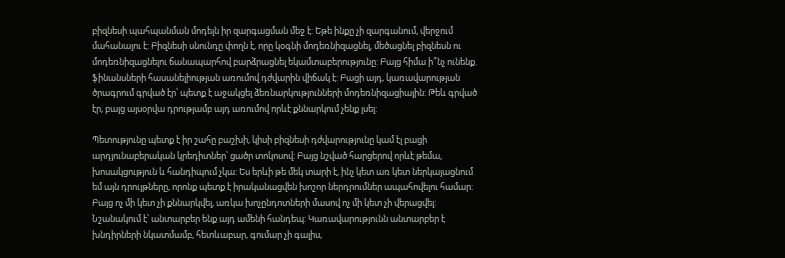բիզնեսի պահպանման մոդելն իր զարգացման մեջ է: Եթե ինքը չի զարգանում, վերջում մահանալու է: Բիզնեսի սնունդը փողն է, որը կօգնի մոդեռնիզացնել, մեծացնել բիզնեսն ու մոդեռնիզացնելու ճանապարհով բարձրացնել եկամտաբերությունը: Բայց հիմա ի՞նչ ունենք. ֆինանսների հասանելիության առումով դժվարին վիճակ է: Բացի այդ, կառավարության ծրագրում գրված էր՝ պետք է աջակցել ձեռնարկությունների մոդեռնիզացիային: Թեև գրված էր, բայց այսօրվա դրությամբ այդ առումով որևէ քննարկում չենք լսել:

Պետությունը պետք է իր շահը բաշխի, կիսի բիզնեսի դժվարությունը կամ էլ բացի արդյունաբերական կրեդիտներ՝ ցածր տոկոսով: Բայց նշված հարցերով որևէ թեմա, խոսակցություն և հանդիպում չկա: Ես երևի թե մեկ տարի է, ինչ կետ առ կետ ներկայացնում եմ այն դրույթները, որոնք պետք է իրականացվեն խոշոր ներդրումներ ապահովելու համար: Բայց ոչ մի կետ չի քննարկվել, առկա խոչընդոտների մասով ոչ մի կետ չի վերացվել: Նշանակում է՝ անտարբեր ենք այդ ամենի հանդեպ: Կառավարությունն անտարբեր է խնդիրների նկատմամբ, հետևաբար, գումար չի գալիս,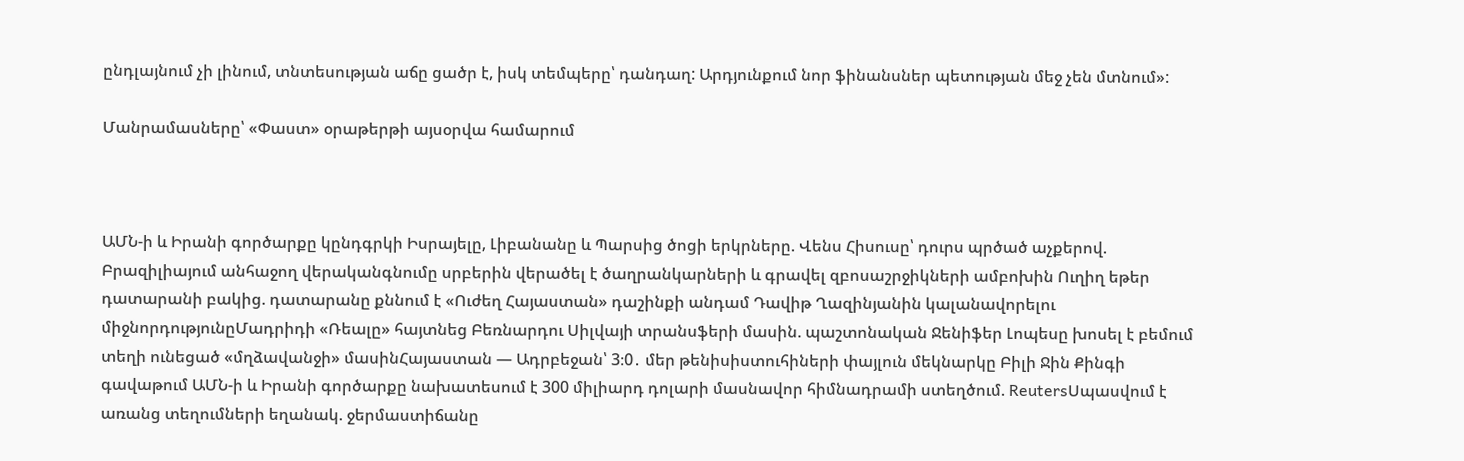ընդլայնում չի լինում, տնտեսության աճը ցածր է, իսկ տեմպերը՝ դանդաղ: Արդյունքում նոր ֆինանսներ պետության մեջ չեն մտնում»:

Մանրամասները՝ «Փաստ» օրաթերթի այսօրվա համարում



ԱՄՆ-ի և Իրանի գործարքը կընդգրկի Իսրայելը, Լիբանանը և Պարսից ծոցի երկրները. Վենս Հիսուսը՝ դուրս պրծած աչքերով. Բրազիլիայում անհաջող վերականգնումը սրբերին վերածել է ծաղրանկարների և գրավել զբոսաշրջիկների ամբոխին Ուղիղ եթեր դատարանի բակից. դատարանը քննում է «Ուժեղ Հայաստան» դաշինքի անդամ Դավիթ Ղազինյանին կալանավորելու միջնորդությունըՄադրիդի «Ռեալը» հայտնեց Բեռնարդու Սիլվայի տրանսֆերի մասին. պաշտոնական Ջենիֆեր Լոպեսը խոսել է բեմում տեղի ունեցած «մղձավանջի» մասինՀայաստան — Ադրբեջան՝ 3։0․ մեր թենիսիստուհիների փայլուն մեկնարկը Բիլի Ջին Քինգի գավաթում ԱՄՆ-ի և Իրանի գործարքը նախատեսում է 300 միլիարդ դոլարի մասնավոր հիմնադրամի ստեղծում. ReutersՍպասվում է առանց տեղումների եղանակ. ջերմաստիճանը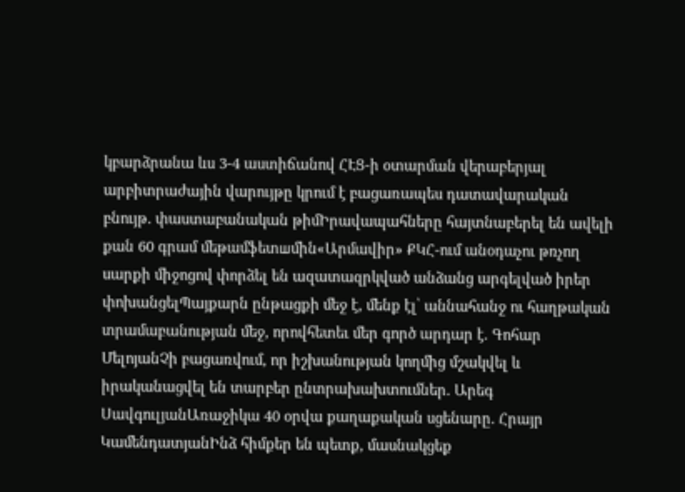կբարձրանա ևս 3-4 աստիճանով ՀԷՑ-ի օտարման վերաբերյալ արբիտրաժային վարույթը կրում է բացառապես դատավարական բնույթ․ փաստաբանական թիմԻրավապահները հայտնաբերել են ավելի քան 60 գրամ մեթամֆետшմին«Արմավիր» ՔԿՀ-ում անօդաչու թռչող սարքի միջոցով փորձել են ազատազրկված անձանց արգելված իրեր փոխանցելՊայքարն ընթացքի մեջ է, մենք էլ՝ աննահանջ ու հաղթական տրամաբանության մեջ, որովհետեւ մեր գործ արդար է․ Գոհար ՄելոյանՉի բացառվում, որ իշխանության կողմից մշակվել և իրականացվել են տարբեր ընտրախախտումներ․ Արեգ ՍավգուլյանԱռաջիկա 40 օրվա քաղաքական սցենարը․ Հրայր ԿամենդատյանԻնձ հիմքեր են պետք, մասնակցեք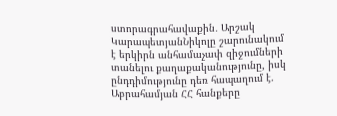ստորագրահավաքին․ Արշակ ԿարապետյանՆիկոլը շարունակում է երկիրն անհամաչափ զիջումների տանելու քաղաքականությունը, իսկ ընդդիմությունը դեռ հապաղում է. Աբրահամյան ՀՀ հանքերը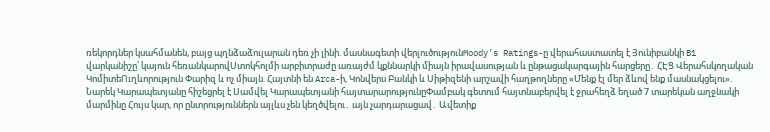ռեկորդներ կսահմանեն, բայց պղնձաձուլարան դեռ չի լինի. մասնագետի վերլուծությունMoody’s Ratings-ը վերահաստատել է Յունիբանկի B1 վարկանիշը՝ կայուն հեռանկարովՍտոկհոլմի արբիտրաժը առայժմ կքննարկի միայն իրավասության և ընթացակարգային հարցերը․ ՀԷՑ Վերահսկողական ԿոմիտեՈւղևորություն Փարիզ և ոչ միայն. Հայտնի են Arca-ի, Կոնվերս Բանկի և Սիթիզենի արշավի հաղթողները «Մենք էլ մեր ձևով ենք մասնակցելու». Նարեկ Կարապետյանը հիշեցրել է Սամվել Կարապետյանի հայտարարությունըՓամբակ գետում հայտնաբերվել է ջրահեղձ եղած 7 տարեկան աղջնակի մարմինը Հույս կար, որ ընտրություններն այլևս չեն կեղծվելու․ այն չարդարացավ․ Ավետիք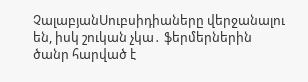ՉալաբյանՍուբսիդիաները վերջանալու են, իսկ շուկան չկա․ ֆերմերներին ծանր հարված է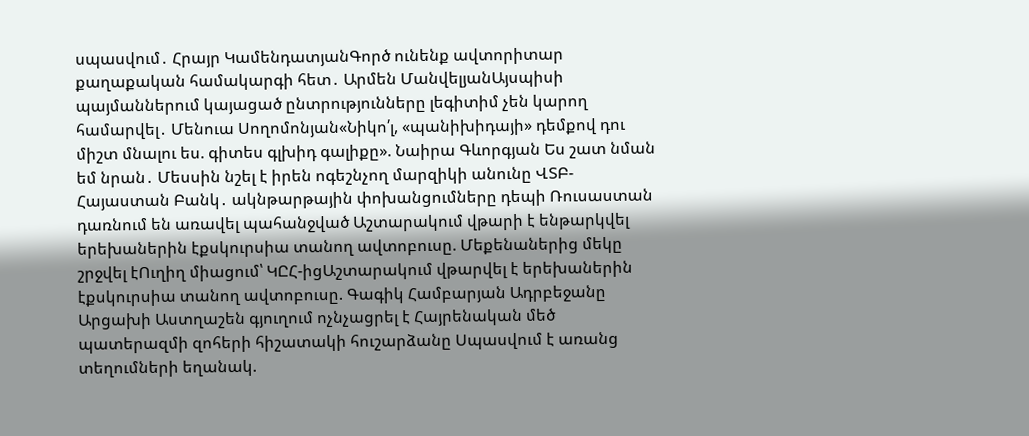սպասվում․ Հրայր ԿամենդատյանԳործ ունենք ավտորիտար քաղաքական համակարգի հետ․ Արմեն ՄանվելյանԱյսպիսի պայմաններում կայացած ընտրությունները լեգիտիմ չեն կարող համարվել․ Մենուա Սողոմոնյան«Նիկո՛լ, «պանիխիդայի» դեմքով դու միշտ մնալու ես. գիտես գլխիդ գալիքը». Նաիրա Գևորգյան Ես շատ նման եմ նրան․ Մեսսին նշել է իրեն ոգեշնչող մարզիկի անունը ՎՏԲ-Հայաստան Բանկ․ ակնթարթային փոխանցումները դեպի Ռուսաստան դառնում են առավել պահանջված Աշտարակում վթարի է ենթարկվել երեխաներին էքսկուրսիա տանող ավտոբուսը. Մեքենաներից մեկը շրջվել էՈւղիղ միացում՝ ԿԸՀ-իցԱշտարակում վթարվել է երեխաներին էքսկուրսիա տանող ավտոբուսը. Գագիկ Համբարյան Ադրբեջանը Արցախի Աստղաշեն գյուղում ոչնչացրել է Հայրենական մեծ պատերազմի զոհերի հիշատակի հուշարձանը Սպասվում է առանց տեղումների եղանակ.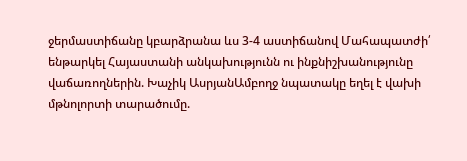ջերմաստիճանը կբարձրանա ևս 3-4 աստիճանով Մահապատժի՛ ենթարկել Հայաստանի անկախությունն ու ինքնիշխանությունը վաճառողներին. Խաչիկ ԱսրյանԱմբողջ նպատակը եղել է վախի մթնոլորտի տարածումը.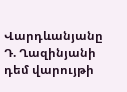Վարդևանյանը Դ. Ղազինյանի դեմ վարույթի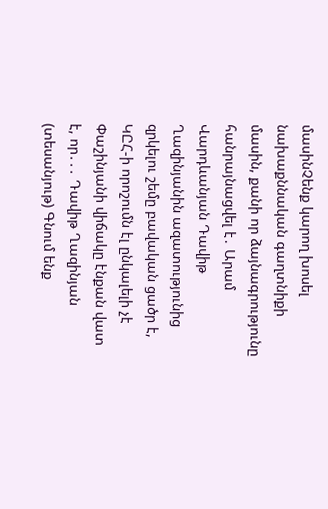մասինՉենք կարող խոսել նախաքննական գաղտնիքի մասին, քանի որ ձայնագրությունը հանրայնացվել է․ Արամ Վարդևանյան Դավիթ Ղազինյանին ազատությունից զրկելու շեմը բավական ցածր է, ԿԸՀ-ի որոշումն էլ ընկալելի չէ Փաշինյանի վիճակը էնքան վատ է, որ․․․ Դավիթ Ղազինյան (տեսանյութ) Գնում ենք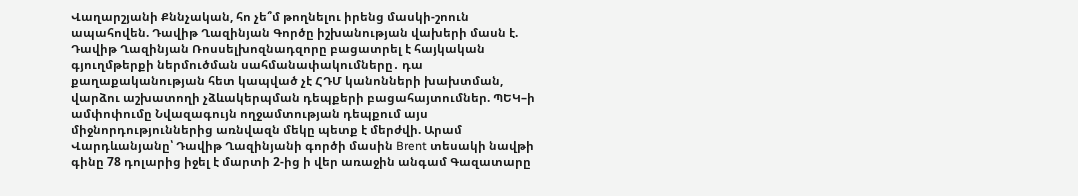Վաղարշյանի Քննչական, հո չե՞մ թողնելու իրենց մասկի-շոուն ապահովեն. Դավիթ Ղազինյան Գործը իշխանության վախերի մասն է. Դավիթ Ղազինյան Ռոսսելխոզնադզորը բացատրել է հայկական գյուղմթերքի ներմուծման սահմանափակումները․ դա քաղաքականության հետ կապված չէ ՀԴՄ կանոնների խախտման, վարձու աշխատողի չձևակերպման դեպքերի բացահայտումներ. ՊԵԿ–ի ամփոփումը Նվազագույն ողջամտության դեպքում այս միջնորդություններից առնվազն մեկը պետք է մերժվի. Արամ Վարդևանյանը՝ Դավիթ Ղազինյանի գործի մասին Brent տեսակի նավթի գինը 78 դոլարից իջել է մարտի 2-ից ի վեր առաջին անգամ Գազատարը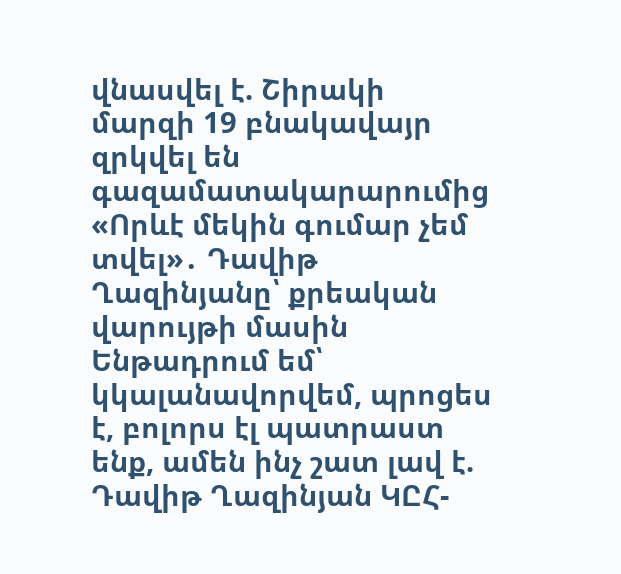վնասվել է. Շիրակի մարզի 19 բնակավայր զրկվել են գազամատակարարումից «Որևէ մեկին գումար չեմ տվել»․ Դավիթ Ղազինյանը՝ քրեական վարույթի մասին Ենթադրում եմ՝ կկալանավորվեմ, պրոցես է, բոլորս էլ պատրաստ ենք, ամեն ինչ շատ լավ է. Դավիթ Ղազինյան ԿԸՀ-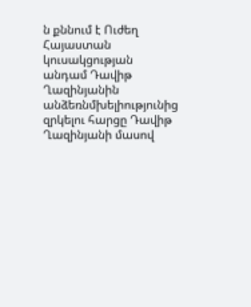ն քննում է Ուժեղ Հայաստան կուսակցության անդամ Դավիթ Ղազինյանին անձեռնմխելիությունից զրկելու հարցը Դավիթ Ղազինյանի մասով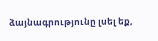ձայնագրությունը լսել եք,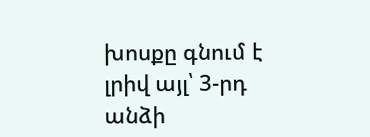խոսքը գնում է լրիվ այլ՝ 3-րդ անձի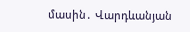մասին․ Վարդևանյան